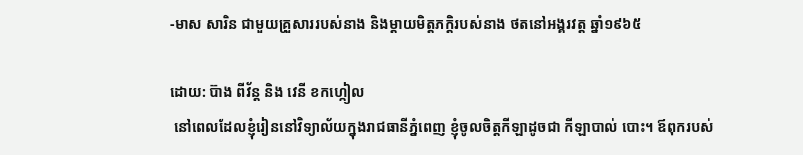-មាស សារិន ជាមួយគ្រួសាររបស់នាង និងម្តាយមិត្តភក្តិរបស់នាង ថតនៅអង្គរវត្ត ឆ្នាំ១៩៦៥

ដោយ: ប៊ាង ពីវ័ន្ត និង វេនី ខកហ្កៀល
 នៅពេលដែលខ្ញុំរៀននៅវិទ្យាល័យក្នុងរាជធានីភ្នំពេញ ខ្ញុំចូលចិត្តកីឡាដូចជា កីឡាបាល់ បោះ។ ឪពុករបស់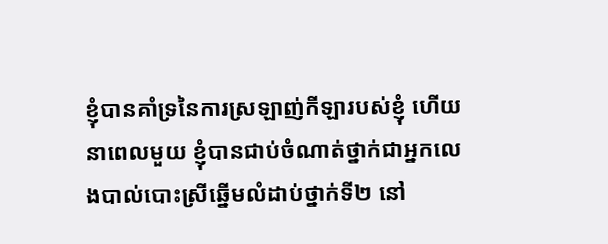ខ្ញុំបានគាំទ្រនៃការស្រឡាញ់កីឡារបស់ខ្ញុំ ហើយនាពេលមួយ ខ្ញុំបានជាប់ចំណាត់ថ្នាក់ជាអ្នកលេងបាល់បោះស្រីឆ្នើមលំដាប់ថ្នាក់ទី២ នៅ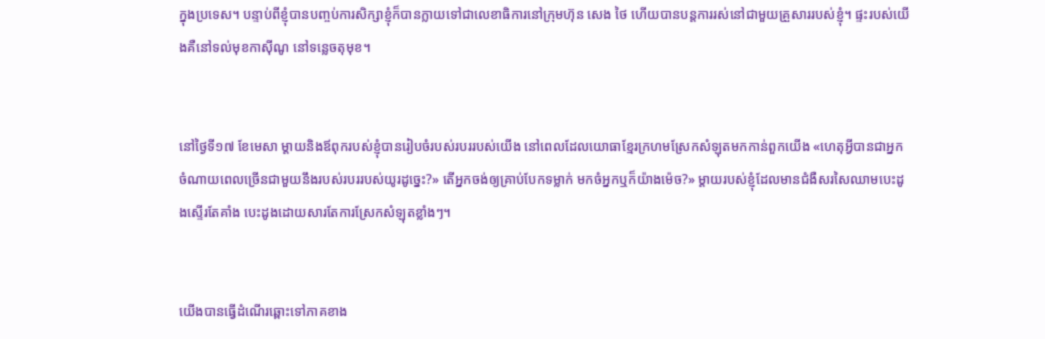ក្នុងប្រទេស។ បន្ទាប់ពីខ្ញុំបានបញ្ចប់ការសិក្សាខ្ញុំក៏បានក្លាយទៅជាលេខាធិការនៅក្រុមហ៊ុន សេង ថៃ ហើយបានបន្តការរស់នៅជាមួយគ្រួសាររបស់ខ្ញុំ។ ផ្ទះរបស់យើងគឺនៅទល់មុខកាស៊ីណូ នៅទន្លេចតុមុខ។


នៅថ្ងៃទី១៧ ខែមេសា ម្តាយនិងឪពុករបស់ខ្ញុំបានរៀបចំរបស់របររបស់យើង នៅពេលដែលយោធាខ្មែរក្រហមស្រែកសំឡុតមកកាន់ពួកយើង «ហេតុអ្វីបានជាអ្នក ចំណាយពេលច្រើនជាមួយនឹងរបស់របររបស់យូរដូច្នេះ?» តើអ្នកចង់ឲ្យគ្រាប់បែកទម្លាក់ មកចំអ្នកឬក៏យ៉ាងម៉េច?» ម្តាយរបស់ខ្ញុំដែលមានជំងឺសរសៃឈាមបេះដូងស្ទើរតែគាំង បេះដូងដោយសារតែការស្រែកសំឡុតខ្លាំងៗ។


យើងបានធ្វើដំណើរឆ្ពោះទៅភាគខាង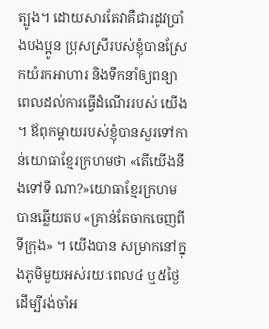ត្បូង។ ដោយសារតែវាគឺជារដូវប្រាំងបងប្អូន ប្រុសស្រីរបស់ខ្ញុំបានស្រែកយំរកអាហារ និងទឹកនាំឲ្យពន្យាពេលដល់ការធ្វើដំណើររបស់ យើង។ ឪពុកម្តាយរបស់ខ្ញុំបានសួរទៅកាន់យោធាខ្មែរក្រហមថា «តើយើងនឹងទៅទី ណា?»យោធាខ្មែរក្រហមបានឆ្លើយតប «គ្រាន់តែចាកចេញពីទីក្រុង» ។ យើងបាន សម្រាកនៅក្នុងភូមិមួយអស់រយៈពេល៤ ឬ៥ថ្ងៃដើម្បីរង់ចាំអ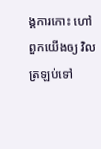ង្គការកោះ ហៅពួកយើងឲ្យ វិលត្រឡប់ទៅ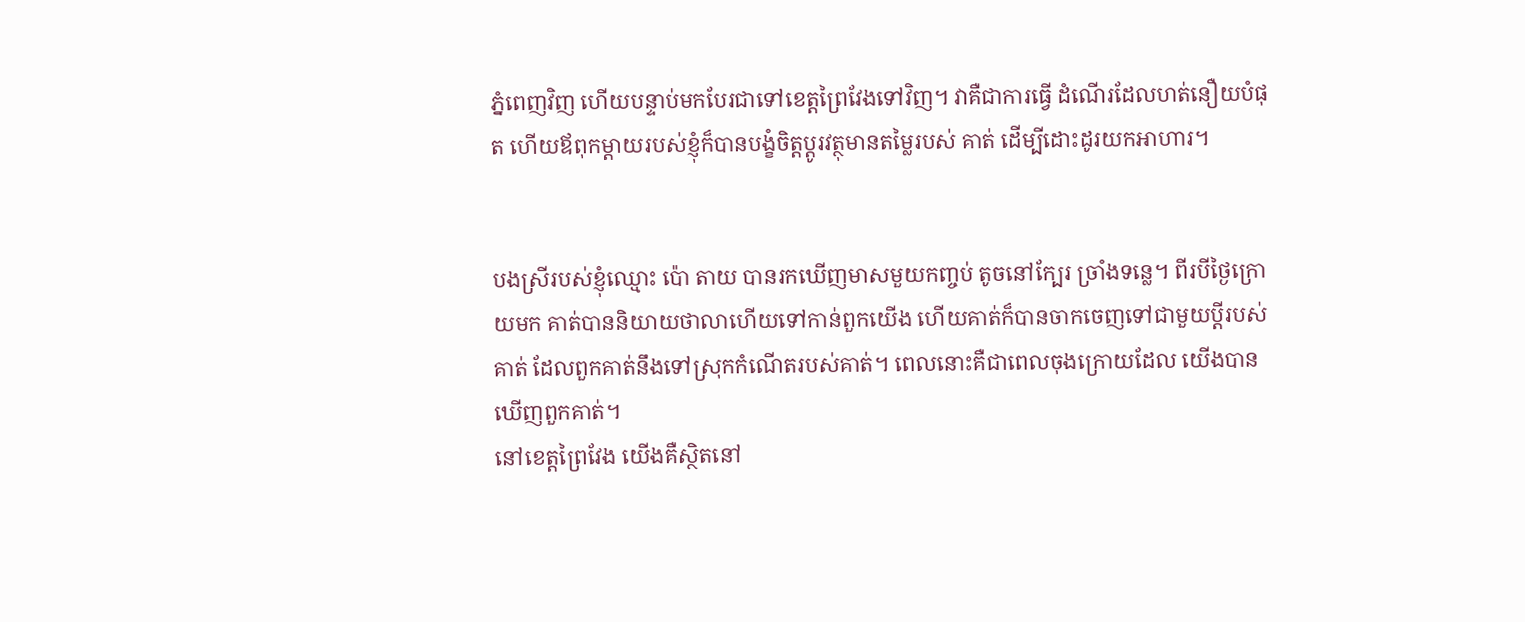ភ្នំពេញវិញ ហើយបន្ទាប់មកបែរជាទៅខេត្តព្រៃវែងទៅវិញ។ វាគឺជាការធ្វើ ដំណើរដែលហត់នឿយបំផុត ហើយឪពុកម្តាយរបស់ខ្ញុំក៏បានបង្ខំចិត្តប្តូរវត្ថុមានតម្លៃរបស់ គាត់ ដើម្បីដោះដូរយកអាហារ។


បងស្រីរបស់ខ្ញុំឈ្មោះ ប៉ោ តាយ បានរកឃើញមាសមួយកញ្ចប់ តូចនៅក្បែរ ច្រាំងទន្លេ។ ពីរបីថ្ងៃក្រោយមក គាត់បាននិយាយថាលាហើយទៅកាន់ពួកយើង ហើយគាត់ក៏បានចាកចេញទៅជាមួយប្តីរបស់គាត់ ដែលពួកគាត់នឹងទៅស្រុកកំណើតរបស់គាត់។ ពេលនោះគឺជាពេលចុងក្រោយដែល យើងបានឃើញពួកគាត់។
នៅខេត្តព្រៃវែង យើងគឺស្ថិតនៅ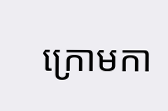ក្រោមកា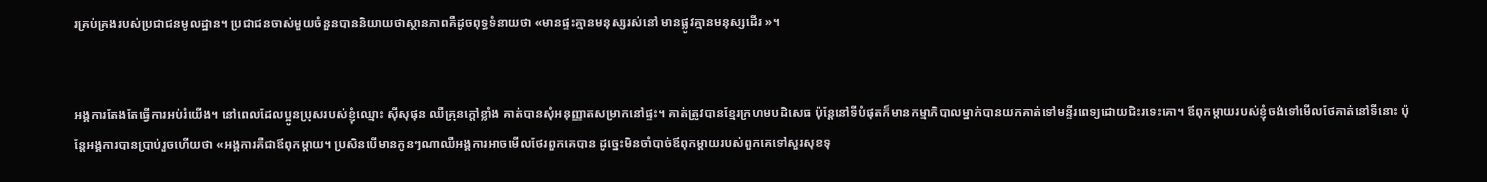រគ្រប់គ្រងរបស់ប្រជាជនមូលដ្ឋាន។ ប្រជាជនចាស់មួយចំនួនបាននិយាយថាស្ថានភាពគឺដូចពុទ្ធទំនាយថា «មានផ្ទះគ្មានមនុស្សរស់នៅ មានផ្លូវគ្មានមនុស្សដើរ »។


អង្គការតែងតែធ្វើការអប់រំយើង។ នៅពេលដែលប្អូនប្រុសរបស់ខ្ញុំឈ្មោះ ស៊ីសុផុន ឈឺគ្រុនក្តៅខ្លាំង គាត់បានសុំអនុញ្ញាតសម្រាកនៅផ្ទះ។ គាត់ត្រូវបានខ្មែរក្រហមបដិសេធ ប៉ុន្តែនៅទីបំផុតក៏មានកម្មាភិបាលម្នាក់បានយកគាត់ទៅមន្ទីរពេទ្យដោយជិះរទេះគោ។ ឪពុកម្តាយរបស់ខ្ញុំចង់ទៅមើលថែគាត់នៅទីនោះ ប៉ុន្តែអង្គការបានប្រាប់រួចហើយថា «អង្គការគឺជាឪពុកម្តាយ។ ប្រសិនបើមានកូនៗណាឈឺអង្គការអាចមើលថែរពួកគេបាន ដូច្នេះមិនចាំបាច់ឪពុកម្តាយរបស់ពួកគេទៅសួរសុខទុ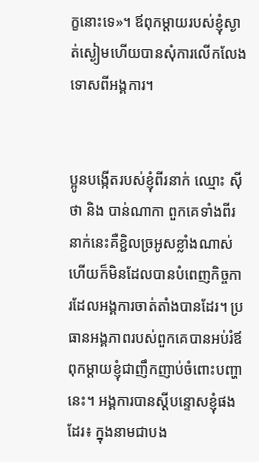ក្ខនោះទេ»។ ឪពុកម្តាយរបស់ខ្ញុំស្ងាត់ស្ងៀមហើយបានសុំការលើកលែងទោសពីអង្គការ។


ប្អូនបង្កើតរបស់ខ្ញុំពីរនាក់ ឈ្មោះ ស៊ីថា និង បាន់ណាកា ពួកគេទាំងពីរនាក់នេះគឺខ្ជិលច្រអូសខ្លាំងណាស់ ហើយក៏មិនដែលបានបំពេញកិច្ចការដែលអង្គការចាត់តាំងបានដែរ។ ប្រធានអង្គភាពរបស់ពួកគេបានអប់រំឪពុកម្តាយខ្ញុំជាញឹកញាប់ចំពោះបញ្ហានេះ។ អង្គការបានស្តីបន្ទោសខ្ញុំផងដែរ៖ ក្នុងនាមជាបង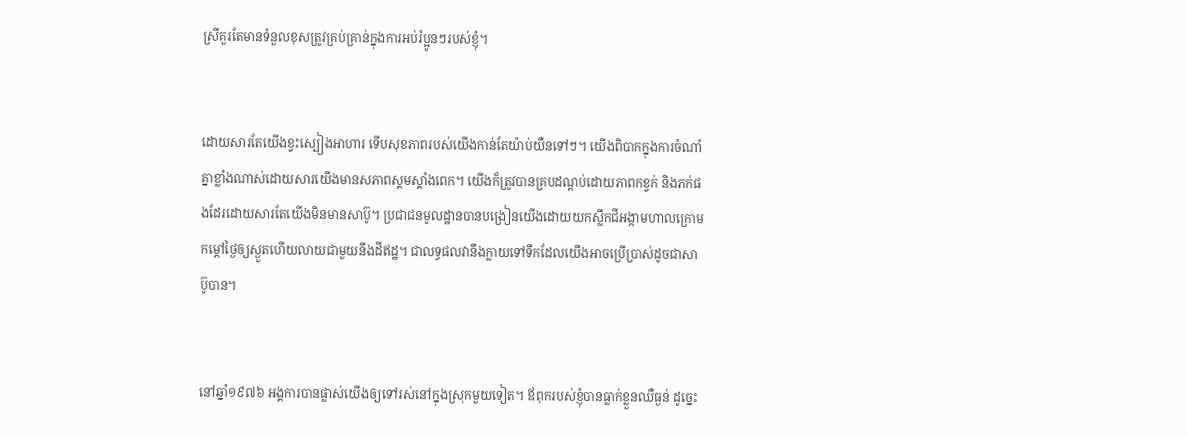ស្រីគួរតែមានទំនួលខុសត្រូវគ្រប់គ្រាន់ក្នុងការអប់រំប្អូនៗរបស់ខ្ញុំ។


ដោយសារតែយើងខ្វះស្បៀងអាហារ ទើបសុខភាពរបស់យើងកាន់តែយ៉ាប់យឺនទៅៗ។ យើងពិបាកក្នុងការចំណាំគ្នាខ្លាំងណាស់ដោយសារយើងមានសភាពស្គមស្គាំងពេក។ យើងក៏ត្រូវបានគ្របដណ្តប់ដោយភាពកខ្វក់ និងភក់ផងដែរដោយសារតែយើងមិនមានសាប៊ូ។ ប្រជាជនមូលដ្ឋានបានបង្រៀនយើងដោយយកស្លឹកជីអង្កាមហាលក្រោមកម្តៅថ្ងៃឲ្យស្ងួតហើយលាយជាមួយនឹងដីឥដ្ឋ។ ជាលទ្ធផលវានឹងក្លាយទៅទឹកដែលយើងអាចប្រើប្រាស់ដូចជាសាប៊ូបាន។


នៅឆ្នាំ១៩៧៦ អង្គការបានផ្លាស់យើងឲ្យទៅរស់នៅក្នុងស្រុកមួយទៀត។ ឪពុករបស់ខ្ញុំបានធ្លាក់ខ្លួនឈឺធ្ងន់ ដូច្នេះ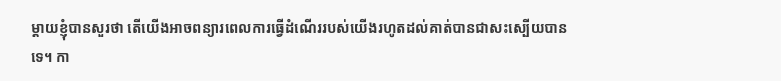ម្តាយខ្ញុំបានសួរថា តើយើងអាចពន្យារពេលការធ្វើដំណើររបស់យើងរហូតដល់គាត់បានជាសះស្បើយបានទេ។ កា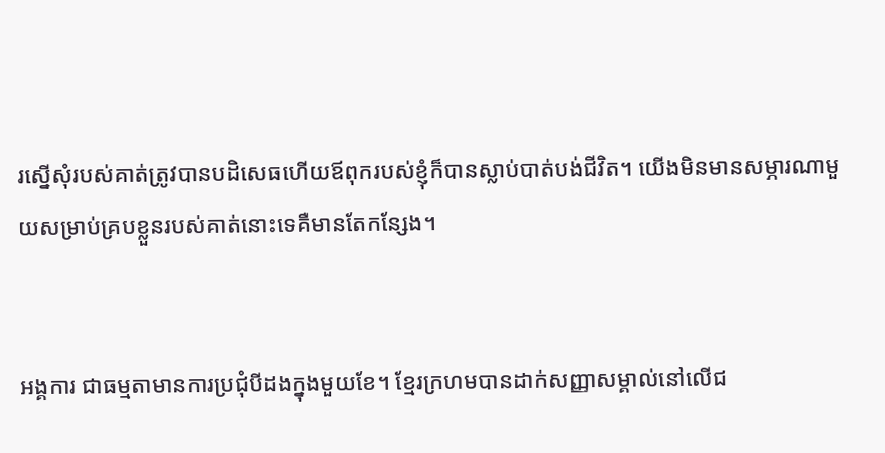រស្នើសុំរបស់គាត់ត្រូវបានបដិសេធហើយឪពុករបស់ខ្ញុំក៏បានស្លាប់បាត់បង់ជីវិត។ យើងមិនមានសម្ភារណាមួយសម្រាប់គ្របខ្លួនរបស់គាត់នោះទេគឺមានតែកន្សែង។


អង្គការ ជាធម្មតាមានការប្រជុំបីដងក្នុងមួយខែ។ ខ្មែរក្រហមបានដាក់សញ្ញាសម្គាល់នៅលើជ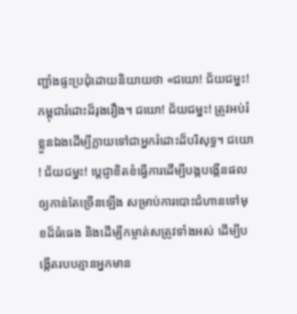ញ្ជាំងផ្ទះប្រជុំដោយនិយាយថា «ជយោ! ជ័យជម្នះ! កម្ពុជារំដោះដ៏រុងរឿង។ ជយោ! ជ័យជម្នះ! ត្រូវអប់រំខ្លួនឯងដើម្បីក្លាយទៅជាអ្នករំដោះដ៏បរិសុទ្ធ។ ជយោ! ជ័យជម្នះ! ប្តេជ្ញាខិតខំធ្វើការដើម្បីបង្កបង្កើនផលឲ្យកាន់តែច្រើនឡើង សម្រាប់ការបោះជំហានទៅមុខដ៏ធំធេង និងដើម្បីកម្ចាត់សត្រូវទាំងអស់ ដើម្បីបង្កើតរបបគ្មានអ្នកមាន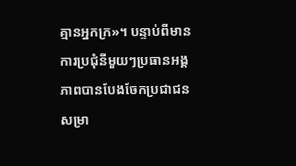គ្មានអ្នកក្រ»។ បន្ទាប់ពីមានការប្រជុំនីមួយៗប្រធានអង្គភាពបានបែងចែកប្រជាជន សម្រា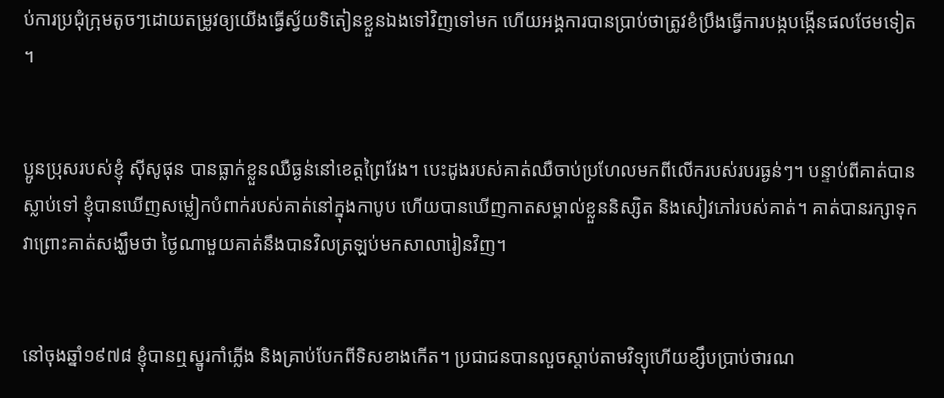ប់ការប្រជុំក្រុមតូចៗដោយតម្រូវឲ្យយើងធ្វើស្វ័យទិតៀនខ្លួនឯងទៅវិញទៅមក ហើយអង្គការបានប្រាប់ថាត្រូវខំប្រឹងធ្វើការបង្កបង្កើនផលថែមទៀត។


ប្អូនប្រុសរបស់ខ្ញុំ ស៊ីសូផុន បានធ្លាក់ខ្លួនឈឺធ្ងន់នៅខេត្តព្រៃវែង។ បេះដូងរបស់គាត់ឈឺចាប់ប្រហែលមកពីលើករបស់របរធ្ងន់ៗ។ បន្ទាប់ពីគាត់បានស្លាប់ទៅ ខ្ញុំបានឃើញសម្លៀកបំពាក់របស់គាត់នៅក្នុងកាបូប ហើយបានឃើញកាតសម្គាល់ខ្លួននិស្សិត និងសៀវភៅរបស់គាត់។ គាត់បានរក្សាទុកវាព្រោះគាត់សង្ឃឹមថា ថ្ងៃណាមួយគាត់នឹងបានវិលត្រឡប់មកសាលារៀនវិញ។


នៅចុងឆ្នាំ១៩៧៨ ខ្ញុំបានឮស្នូរកាំភ្លើង និងគ្រាប់បែកពីទិសខាងកើត។ ប្រជាជនបានលួចស្តាប់តាមវិទ្យុហើយខ្សឹបប្រាប់ថារណ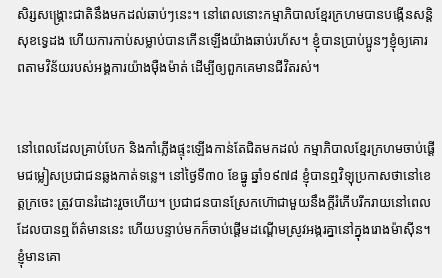សិរ្សសង្គ្រោះជាតិនឹងមកដល់ឆាប់ៗនេះ។ នៅពេលនោះកម្មាភិបាលខ្មែរក្រហមបានបង្កើនសន្តិសុខទ្វេដង ហើយការកាប់សម្លាប់បានកើនឡើងយ៉ាងឆាប់រហ័ស។ ខ្ញុំបានប្រាប់ប្អូនៗខ្ញុំឲ្យគោរពតាមវិន័យរបស់អង្គការយ៉ាងម៉ឺងម៉ាត់ ដើម្បីឲ្យពួកគេមានជីវិតរស់។


នៅពេលដែលគ្រាប់បែក និងកាំភ្លើងផ្ទុះឡើងកាន់តែជិតមកដល់ កម្មាភិបាលខ្មែរក្រហមចាប់ផ្តើមជម្លៀសប្រជាជនឆ្លងកាត់ទន្លេ។ នៅថ្ងៃទី៣០ ខែធ្នូ ឆ្នាំ១៩៧៨ ខ្ញុំបានឮវិទ្យុប្រកាសថានៅខេត្តក្រចេះ ត្រូវបានរំដោះរួចហើយ។ ប្រជាជនបានស្រែកហ៊ោជាមួយនឹងក្តីរំភើបរីករាយនៅពេលដែលបានឮព័ត៌មាននេះ ហើយបន្ទាប់មកក៏ចាប់ផ្តើមដណ្តើមស្រូវអង្ករគ្នានៅក្នុងរោងម៉ាស៊ីន។ ខ្ញុំមានគោ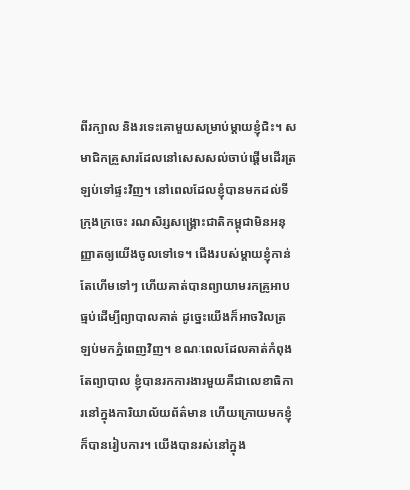ពីរក្បាល និងរទេះគោមួយសម្រាប់ម្តាយខ្ញុំជិះ។ សមាជិកគ្រួសារដែលនៅសេសសល់ចាប់ផ្តើមដើរត្រឡប់ទៅផ្ទះវិញ។ នៅពេលដែលខ្ញុំបានមកដល់ទីក្រុងក្រចេះ រណសិរ្សសង្គ្រោះជាតិកម្ពុជាមិនអនុញ្ញាតឲ្យយើងចូលទៅទេ។ ជើងរបស់ម្តាយខ្ញុំកាន់តែហើមទៅៗ ហើយគាត់បានព្យាយាមរកគ្រូអាបធ្មប់ដើម្បីព្យាបាលគាត់ ដូច្នេះយើងក៏អាចវិលត្រឡប់មកភ្នំពេញវិញ។ ខណៈពេលដែលគាត់កំពុងតែព្យាបាល ខ្ញុំបានរកការងារមួយគឺជាលេខាធិការនៅក្នុងការិយាល័យព័ត៌មាន ហើយក្រោយមកខ្ញុំក៏បានរៀបការ។ យើងបានរស់នៅក្នុង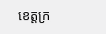ខេត្តក្រ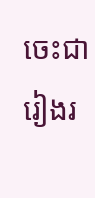ចេះជារៀងរ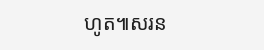ហូត៕សរន